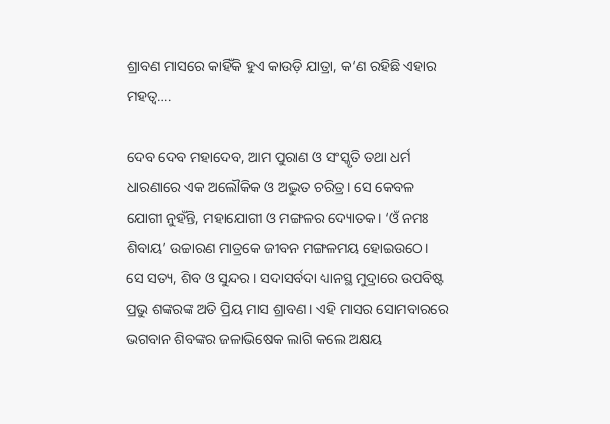ଶ୍ରାବଣ ମାସରେ କାହିଁକି ହୁଏ କାଉଡ଼ି ଯାତ୍ରା, କ‘ଣ ରହିଛି ଏହାର ମହତ୍ବ….

ଦେବ ଦେବ ମହାଦେବ, ଆମ ପୁରାଣ ଓ ସଂସ୍କୃତି ତଥା ଧର୍ମ ଧାରଣାରେ ଏକ ଅଲୌକିକ ଓ ଅଦ୍ଭୁତ ଚରିତ୍ର। ସେ କେବଳ ଯୋଗୀ ନୁହଁନ୍ତି, ମହାଯୋଗୀ ଓ ମଙ୍ଗଳର ଦ୍ୟୋତକ। ‘ଓଁ ନମଃ ଶିବାୟ’ ଉଚ୍ଚାରଣ ମାତ୍ରକେ ଜୀବନ ମଙ୍ଗଳମୟ ହୋଇଉଠେ। ସେ ସତ୍ୟ, ଶିବ ଓ ସୁନ୍ଦର। ସଦାସର୍ବଦା ଧ୍ୟାନସ୍ଥ ମୁଦ୍ରାରେ ଉପବିଷ୍ଟ ପ୍ରଭୁ ଶଙ୍କରଙ୍କ ଅତି ପ୍ରିୟ ମାସ ଶ୍ରାବଣ। ଏହି ମାସର ସୋମବାରରେ ଭଗବାନ ଶିବଙ୍କର ଜଳାଭିଷେକ ଲାଗି କଲେ ଅକ୍ଷୟ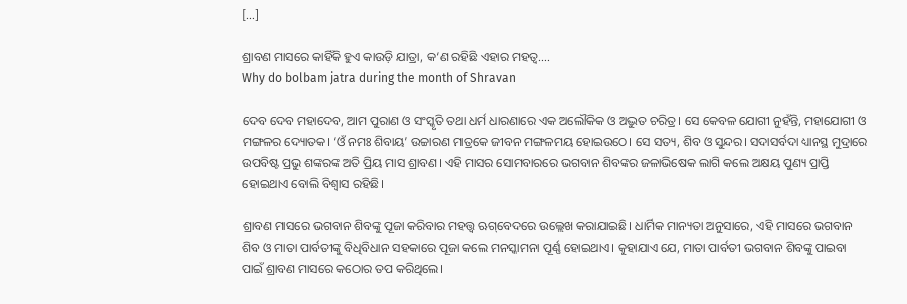[…]

ଶ୍ରାବଣ ମାସରେ କାହିଁକି ହୁଏ କାଉଡ଼ି ଯାତ୍ରା, କ‘ଣ ରହିଛି ଏହାର ମହତ୍ବ….
Why do bolbam jatra during the month of Shravan

ଦେବ ଦେବ ମହାଦେବ, ଆମ ପୁରାଣ ଓ ସଂସ୍କୃତି ତଥା ଧର୍ମ ଧାରଣାରେ ଏକ ଅଲୌକିକ ଓ ଅଦ୍ଭୁତ ଚରିତ୍ର। ସେ କେବଳ ଯୋଗୀ ନୁହଁନ୍ତି, ମହାଯୋଗୀ ଓ ମଙ୍ଗଳର ଦ୍ୟୋତକ। ‘ଓଁ ନମଃ ଶିବାୟ’ ଉଚ୍ଚାରଣ ମାତ୍ରକେ ଜୀବନ ମଙ୍ଗଳମୟ ହୋଇଉଠେ। ସେ ସତ୍ୟ, ଶିବ ଓ ସୁନ୍ଦର। ସଦାସର୍ବଦା ଧ୍ୟାନସ୍ଥ ମୁଦ୍ରାରେ ଉପବିଷ୍ଟ ପ୍ରଭୁ ଶଙ୍କରଙ୍କ ଅତି ପ୍ରିୟ ମାସ ଶ୍ରାବଣ। ଏହି ମାସର ସୋମବାରରେ ଭଗବାନ ଶିବଙ୍କର ଜଳାଭିଷେକ ଲାଗି କଲେ ଅକ୍ଷୟ ପୁଣ୍ୟ ପ୍ରାପ୍ତି ହୋଇଥାଏ ବୋଲି ବିଶ୍ବାସ ରହିଛି।

ଶ୍ରାବଣ ମାସରେ ଭଗବାନ ଶିବଙ୍କୁ ପୂଜା କରିବାର ମହତ୍ତ୍ବ ଋଗ୍‌ବେଦରେ ଉଲ୍ଲେଖ କରାଯାଇଛି। ଧାର୍ମିକ ମାନ୍ୟତା ଅନୁସାରେ, ଏହି ମାସରେ ଭଗବାନ ଶିବ ଓ ମାତା ପାର୍ବତୀଙ୍କୁ ବିଧିବିଧାନ ସହକାରେ ପୂଜା କଲେ ମନସ୍କାମନା ପୂର୍ଣ୍ଣ ହୋଇଥାଏ। କୁହାଯାଏ ଯେ, ମାତା ପାର୍ବତୀ ଭଗବାନ ଶିବଙ୍କୁ ପାଇବା ପାଇଁ ଶ୍ରାବଣ ମାସରେ କଠୋର ତପ କରିଥିଲେ।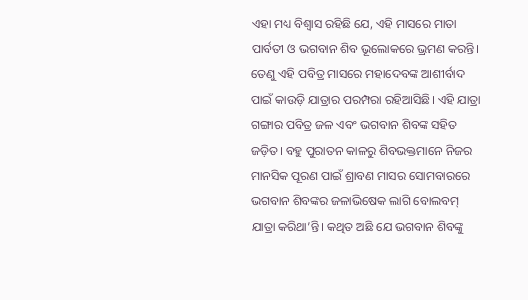ଏହା ମଧ୍ୟ ବିଶ୍ବାସ ରହିଛି ଯେ, ଏହି ମାସରେ ମାତା ପାର୍ବତୀ ଓ ଭଗବାନ ଶିବ ଭୂଲୋକରେ ଭ୍ରମଣ କରନ୍ତି। ତେଣୁ ଏହି ପବିତ୍ର ମାସରେ ମହାଦେବଙ୍କ ଆଶୀର୍ବାଦ ପାଇଁ କାଉଡ଼ି ଯାତ୍ରାର ପରମ୍ପରା ରହିଆସିଛି। ଏହି ଯାତ୍ରା ଗଙ୍ଗାର ପବିତ୍ର ଜଳ ଏବଂ ଭଗବାନ ଶିବଙ୍କ ସହିତ ଜଡ଼ିତ। ବହୁ ପୁରାତନ କାଳରୁ ଶିବଭକ୍ତମାନେ ନିଜର ମାନସିକ ପୂରଣ ପାଇଁ ଶ୍ରାବଣ ମାସର ସୋମବାରରେ ଭଗବାନ ଶିବଙ୍କର ଜଳାଭିଷେକ ଲାଗି ବୋଲବମ୍ ଯାତ୍ରା କରିଥା’ନ୍ତି। କଥିତ ଅଛି ଯେ ଭଗବାନ ଶିବଙ୍କୁ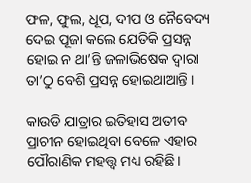ଫଳ, ଫୁଲ, ଧୂପ, ଦୀପ ଓ ନୈବେଦ୍ୟ ଦେଇ ପୂଜା କଲେ ଯେତିକି ପ୍ରସନ୍ନ ହୋଇ ନ ଥା’ନ୍ତି ଜଳାଭିଷେକ ଦ୍ୱାରା ତା’ଠୁ ବେଶି ପ୍ରସନ୍ନ ହୋଇଥାଆନ୍ତି ।

କାଉଡି ଯାତ୍ରାର ଇତିହାସ ଅତୀବ ପ୍ରାଚୀନ ହୋଇଥିବା ବେଳେ ଏହାର ପୌରାଣିକ ମହତ୍ତ୍ବ ମଧ୍ୟ ରହିଛି।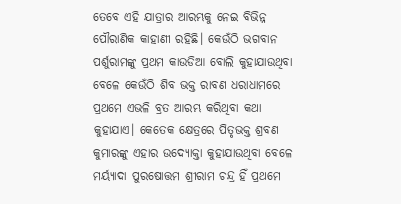ତେବେ ଏହି ଯାତ୍ରାର ଆରମ୍ଭକୁ ନେଇ ବିଭିନ୍ନ ପୌରାଣିକ କାହାଣୀ ରହିଛି। କେଉଁଠି ଭଗବାନ ପର୍ଶୁରାମଙ୍କୁ ପ୍ରଥମ କାଉଡିଆ ବୋଲି କୁହାଯାଉଥିବା ବେଳେ କେଉଁଠି ଶିବ ଭକ୍ତ ରାବଣ ଧରାଧାମରେ ପ୍ରଥମେ ଏଭଳି ବ୍ରତ ଆରମ୍ଭ କରିଥିବା କଥା କୁହାଯାଏ। କେତେକ କ୍ଷେତ୍ରରେ ପିତୃଭକ୍ତ ଶ୍ରବଣ କୁମାରଙ୍କୁ ଏହାର ଉଦ୍ୟୋକ୍ତା କୁହାଯାଉଥିବା ବେଳେ ମର୍ୟ୍ୟାଦା ପୁରଷୋତ୍ତମ ଶ୍ରୀରାମ ଚନ୍ଦ୍ର ହିଁ ପ୍ରଥମେ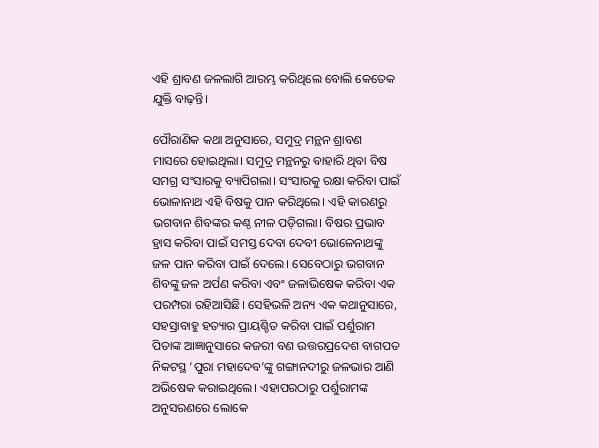ଏହି ଶ୍ରାବଣ ଜଳଲାଗି ଆରମ୍ଭ କରିଥିଲେ ବୋଲି କେତେକ ଯୁକ୍ତି ବାଢ଼ନ୍ତି।

ପୌରାଣିକ କଥା ଅନୁସାରେ, ସମୁଦ୍ର ମନ୍ଥନ ଶ୍ରାବଣ ମାସରେ ହୋଇଥିଲା। ସମୁଦ୍ର ମନ୍ଥନରୁ ବାହାରି ଥିବା ବିଷ ସମଗ୍ର ସଂସାରକୁ ବ୍ୟାପିଗଲା। ସଂସାରକୁ ରକ୍ଷା କରିବା ପାଇଁ ଭୋଳାନାଥ ଏହି ବିଷକୁ ପାନ କରିଥିଲେ। ଏହି କାରଣରୁ ଭଗବାନ ଶିବଙ୍କର କଣ୍ଠ ନୀଳ ପଡ଼ିଗଲା। ବିଷର ପ୍ରଭାବ ହ୍ରାସ କରିବା ପାଇଁ ସମସ୍ତ ଦେବା ଦେବୀ ଭୋଳେନାଥଙ୍କୁ ଜଳ ପାନ କରିବା ପାଇଁ ଦେଲେ। ସେବେଠାରୁ ଭଗବାନ ଶିବଙ୍କୁ ଜଳ ଅର୍ପଣ କରିବା ଏବଂ ଜଳାଭିଷେକ କରିବା ଏକ ପରମ୍ପରା ରହିଆସିଛି। ସେହିଭଳି ଅନ୍ୟ ଏକ କଥାନୁସାରେ, ସହସ୍ରାବାହୁ ହତ୍ୟାର ପ୍ରାୟଶ୍ଚିତ କରିବା ପାଇଁ ପର୍ଶୁରାମ ପିତାଙ୍କ ଆଜ୍ଞାନୁସାରେ କଜରୀ ବଣ ଉତ୍ତରପ୍ରଦେଶ ବାଗପତ ନିକଟସ୍ଥ ‘ପୁରା ମହାଦେବ’ଙ୍କୁ ଗଙ୍ଗାନଦୀରୁ ଜଳଭାର ଆଣି ଅଭିଷେକ କରାଇଥିଲେ। ଏହାପରଠାରୁ ପର୍ଶୁରାମଙ୍କ ଅନୁସରଣରେ ଲୋକେ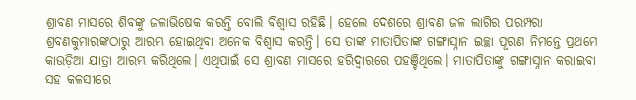ଶ୍ରାବଣ ମାସରେ ଶିବଙ୍କୁ ଜଳାଭିଷେକ କରନ୍ତି ବୋଲି ବିଶ୍ବାସ ରହିଛି। ହେଲେ ଦେଶରେ ଶ୍ରାବଣ ଜଳ ଲାଗିର ପରମ୍ପରା ଶ୍ରବଣକୁମାରଙ୍କଠାରୁ ଆରମ୍ଭ ହୋଇଥିବା ଅନେକ ବିଶ୍ୱାସ କରନ୍ତି। ସେ ତାଙ୍କ ମାତାପିତାଙ୍କ ଗଙ୍ଗାସ୍ନାନ ଇଚ୍ଛା ପୂରଣ ନିମନ୍ତେ ପ୍ରଥମେ କାଉଡ଼ିଆ ଯାତ୍ରା ଆରମ୍ଭ କରିଥିଲେ। ଏଥିପାଇଁ ସେ ଶ୍ରାବଣ ମାସରେ ହରିଦ୍ୱାରରେ ପହଞ୍ଚିଥିଲେ। ମାତାପିତାଙ୍କୁ ଗଙ୍ଗାସ୍ନାନ କରାଇବା ସହ କଳସୀରେ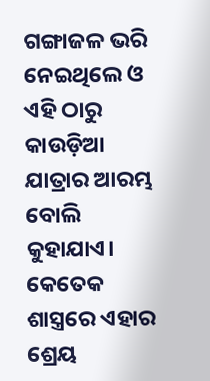ଗଙ୍ଗାଜଳ ଭରି ନେଇଥିଲେ ଓ ଏହି ଠାରୁ କାଉଡ଼ିଆ ଯାତ୍ରାର ଆରମ୍ଭ ବୋଲି କୁହାଯାଏ। କେତେକ ଶାସ୍ତ୍ରରେ ଏହାର ଶ୍ରେୟ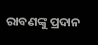ରାବଣଙ୍କୁ ପ୍ରଦାନ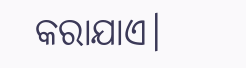କରାଯାଏ।